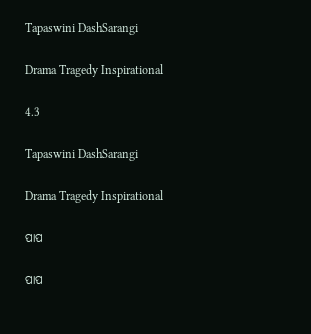Tapaswini DashSarangi

Drama Tragedy Inspirational

4.3

Tapaswini DashSarangi

Drama Tragedy Inspirational

ପାପ

ପାପ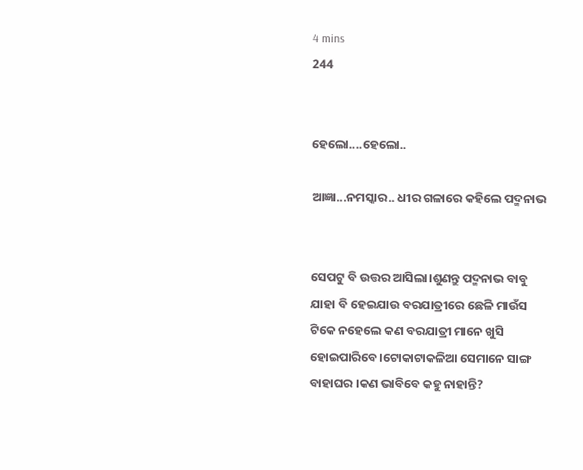4 mins
244


ହେଲୋ....ହେଲୋ..

ଆଜ୍ଞା...ନମସ୍କାର.. ଧୀର ଗଳାରେ କହିଲେ ପଦ୍ମନାଭ


ସେପଟୁ ବି ଉତ୍ତର ଆସିଲା।ଶୁଣନ୍ତୁ ପଦ୍ମନାଭ ବାବୁ ଯାହା ବି ହେଇଯାଉ ବରଯାତ୍ରୀରେ ଛେଳି ମାଉଁସ ଟିକେ ନହେଲେ କଣ ବରଯାତ୍ରୀ ମାନେ ଖୁସି ହୋଇପାରିବେ।ଟୋକାଟାକଳିଆ ସେମାନେ ସାଙ୍ଗ ବାହାଘର ।କଣ ଭାବିବେ କହୁ ନାହାନ୍ତି?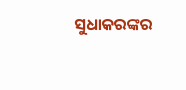ସୁଧାକରଙ୍କର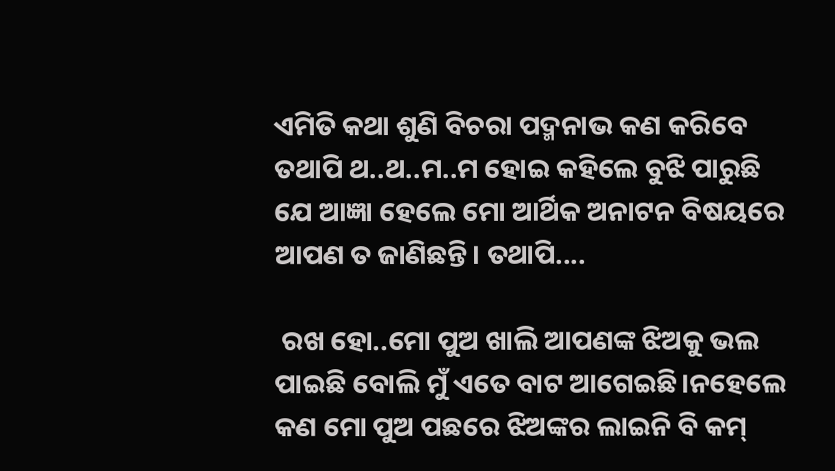ଏମିତି କଥା ଶୁଣି ବିଚରା ପଦ୍ମନାଭ କଣ କରିବେ ତଥାପି ଥ..ଥ..ମ..ମ ହୋଇ କହିଲେ ବୁଝି ପାରୁଛି ଯେ ଆଜ୍ଞା ହେଲେ ମୋ ଆର୍ଥିକ ଅନାଟନ ବିଷୟରେ ଆପଣ ତ ଜାଣିଛନ୍ତି। ତଥାପି....

 ରଖ ହୋ..ମୋ ପୁଅ ଖାଲି ଆପଣଙ୍କ ଝିଅକୁ ଭଲ ପାଇଛି ବୋଲି ମୁଁ ଏତେ ବାଟ ଆଗେଇଛି।ନହେଲେ କଣ ମୋ ପୁଅ ପଛରେ ଝିଅଙ୍କର ଲାଇନି ବି କମ୍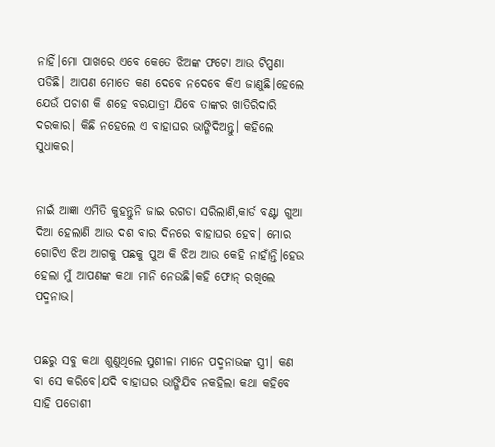ନାହିଁ।ମୋ ପାଖରେ ଏବେ କେତେ ଝିଅଙ୍କ ଫଟୋ ଆଉ ଟିପ୍ପଣା ପଡିଛି। ଆପଣ ମୋତେ କଣ ଦେବେ ନଦେବେ କିଏ ଜାଣୁଛି।ହେଲେ ଯେଉଁ ପଚାଶ କି ଶହେ ବରଯାତ୍ରୀ ଯିବେ ତାଙ୍କର ଖାତିରିଦାରି ଦରକାର। କିଛି ନହେଲେ ଏ ବାହାଘର ଭାଙ୍ଗିଦିଅନ୍ତୁ। କହିଲେ ସୁଧାକର।


ନାଇଁ ଆଜ୍ଞା ଏମିତି କୁହନ୍ତୁନି ଜାଇ ରଗଡା ସରିଲାଣି,କାର୍ଡ ବଣ୍ଟା ଗୁଆ ଦିଆ ହେଲାଣି ଆଉ ଦଶ ବାର ଦିନରେ ବାହାଘର ହେବ। ମୋର ଗୋଟିଏ ଝିଅ ଆଗକୁ ପଛକୁ ପୁଅ କି ଝିଅ ଆଉ କେହି ନାହାଁନ୍ତି।ହେଉ ହେଲା ମୁଁ ଆପଣଙ୍କ କଥା ମାନି ନେଉଛି।କହି ଫୋନ୍ ରଖିଲେ ପଦ୍ମନାଭ।


ପଛରୁ ସବୁ କଥା ଶୁଣୁଥିଲେ ସୁଶୀଳା ମାନେ ପଦ୍ମନାଭଙ୍କ ସ୍ତ୍ରୀ। କଣ ବା ସେ କରିବେ।ଯଦି ବାହାଘର ଭାଙ୍ଗିଯିବ ନକହିଲା କଥା କହିବେ ସାହି ପଡୋଶୀ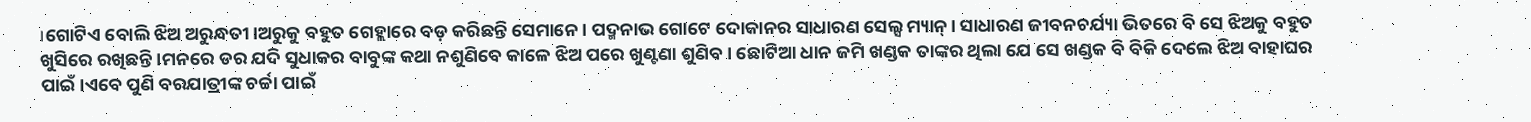।ଗୋଟିଏ ବୋଲି ଝିଅ ଅରୁନ୍ଧତୀ।ଅରୁକୁ ବହୁତ ଗେହ୍ଲାରେ ବଡ଼ କରିଛନ୍ତି ସେମାନେ। ପଦ୍ମନାଭ ଗୋଟେ ଦୋକାନର ସାଧାରଣ ସେଲ୍ସ ମ୍ୟାନ୍। ସାଧାରଣ ଜୀବନଚର୍ଯ୍ୟା ଭିତରେ ବି ସେ ଝିଅକୁ ବହୁତ ଖୁସିରେ ରଖିଛନ୍ତି।ମନରେ ଡର ଯଦି ସୁଧାକର ବାବୁଙ୍କ କଥା ନଶୁଣିବେ କାଳେ ଝିଅ ପରେ ଖୁଣ୍ଟଣା ଶୁଣିବ। ଛୋଟିଆ ଧାନ ଜମି ଖଣ୍ଡକ ତାଙ୍କର ଥିଲା ଯେ ସେ ଖଣ୍ଡକ ବି ବିକି ଦେଲେ ଝିଅ ବାହାଘର ପାଇଁ।ଏବେ ପୁଣି ବରଯାତ୍ରୀଙ୍କ ଚର୍ଚ୍ଚା ପାଇଁ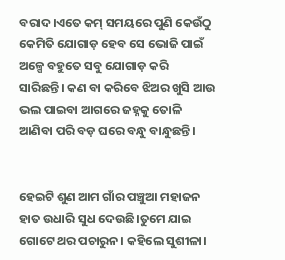ବରାଦ।ଏତେ କମ୍ ସମୟରେ ପୁଣି କେଉଁଠୁ କେମିତି ଯୋଗାଡ଼ ହେବ ସେ ଭୋଜି ପାଇଁ ଅଳ୍ପେ ବହୁତେ ସବୁ ଯୋଗାଡ଼ କରି ସାରିଛନ୍ତି। କଣ ବା କରିବେ ଝିଅର ଖୁସି ଆଉ ଭଲ ପାଇବା ଆଗରେ ଜହ୍ନକୁ ତୋଳି ଆଣିବା ପରି ବଡ଼ ଘରେ ବନ୍ଧୁ ବାନ୍ଧୁଛନ୍ତି।


ହେଇଟି ଶୁଣ ଆମ ଗାଁର ପଞ୍ଚୁଆ ମହାଜନ ହାତ ଉଧାରି ସୁଧ ଦେଉଛି।ତୁମେ ଯାଇ ଗୋଟେ ଥର ପଚାରୁନ। କହିଲେ ସୁଶୀଳା।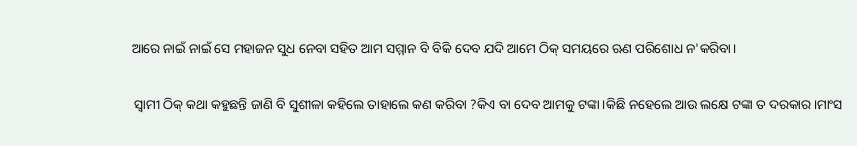ଆରେ ନାଇଁ ନାଇଁ ସେ ମହାଜନ ସୁଧ ନେବା ସହିତ ଆମ ସମ୍ମାନ ବି ବିକି ଦେବ ଯଦି ଆମେ ଠିକ୍ ସମୟରେ ଋଣ ପରିଶୋଧ ନ'କରିବା।

 ସ୍ଵାମୀ ଠିକ୍ କଥା କହୁଛନ୍ତି ଜାଣି ବି ସୁଶୀଳା କହିଲେ ତାହାଲେ କଣ କରିବା ?କିଏ ବା ଦେବ ଆମକୁ ଟଙ୍କା।କିଛି ନହେଲେ ଆଉ ଲକ୍ଷେ ଟଙ୍କା ତ ଦରକାର।ମାଂସ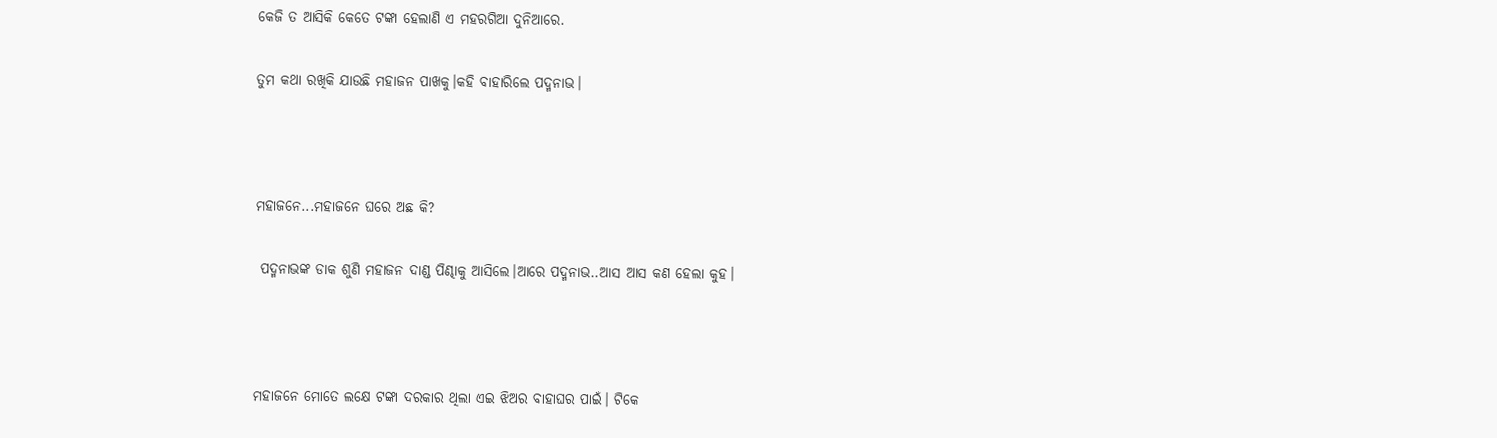କେଜି ତ ଆସିକି କେତେ ଟଙ୍କା ହେଲାଣି ଏ ମହରଗିଆ ଦୁନିଆରେ.

ତୁମ କଥା ରଖିକି ଯାଉଛି ମହାଜନ ପାଖକୁ।କହି ବାହାରିଲେ ପଦ୍ମନାଭ।



ମହାଜନେ...ମହାଜନେ ଘରେ ଅଛ କି?

 ପଦ୍ମନାଭଙ୍କ ଡାକ ଶୁଣି ମହାଜନ ଦାଣ୍ଡ ପିଣ୍ଢାକୁ ଆସିଲେ।ଆରେ ପଦ୍ମନାଭ..ଆସ ଆସ କଣ ହେଲା କୁହ।



ମହାଜନେ ମୋତେ ଲକ୍ଷେ ଟଙ୍କା ଦରକାର ଥିଲା ଏଇ ଝିଅର ବାହାଘର ପାଇଁ। ଟିକେ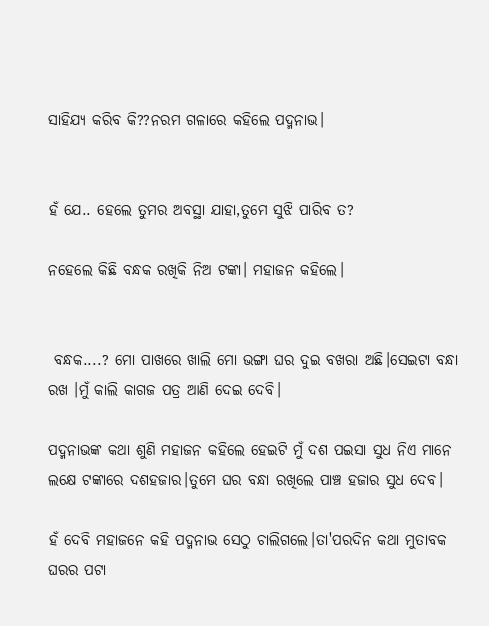ସାହିଯ୍ୟ କରିବ କି??ନରମ ଗଳାରେ କହିଲେ ପଦ୍ମନାଭ।


ହଁ ଯେ.. ହେଲେ ତୁମର ଅବସ୍ଥା ଯାହା,ତୁମେ ସୁଝି ପାରିବ ତ?

ନହେଲେ କିଛି ବନ୍ଧକ ରଖିକି ନିଅ ଟଙ୍କା। ମହାଜନ କହିଲେ।


 ବନ୍ଧକ....? ମୋ ପାଖରେ ଖାଲି ମୋ ଭଙ୍ଗା ଘର ଦୁଇ ବଖରା ଅଛି।ସେଇଟା ବନ୍ଧା ରଖ ।ମୁଁ କାଲି କାଗଜ ପତ୍ର ଆଣି ଦେଇ ଦେବି।

ପଦ୍ମନାଭଙ୍କ କଥା ଶୁଣି ମହାଜନ କହିଲେ ହେଇଟି ମୁଁ ଦଶ ପଇସା ସୁଧ ନିଏ ମାନେ ଲକ୍ଷେ ଟଙ୍କାରେ ଦଶହଜାର।ତୁମେ ଘର ବନ୍ଧା ରଖିଲେ ପାଞ୍ଚ ହଜାର ସୁଧ ଦେବ।

ହଁ ଦେବି ମହାଜନେ କହି ପଦ୍ମନାଭ ସେଠୁ ଚାଲିଗଲେ।ତା'ପରଦିନ କଥା ମୁତାବକ ଘରର ପଟା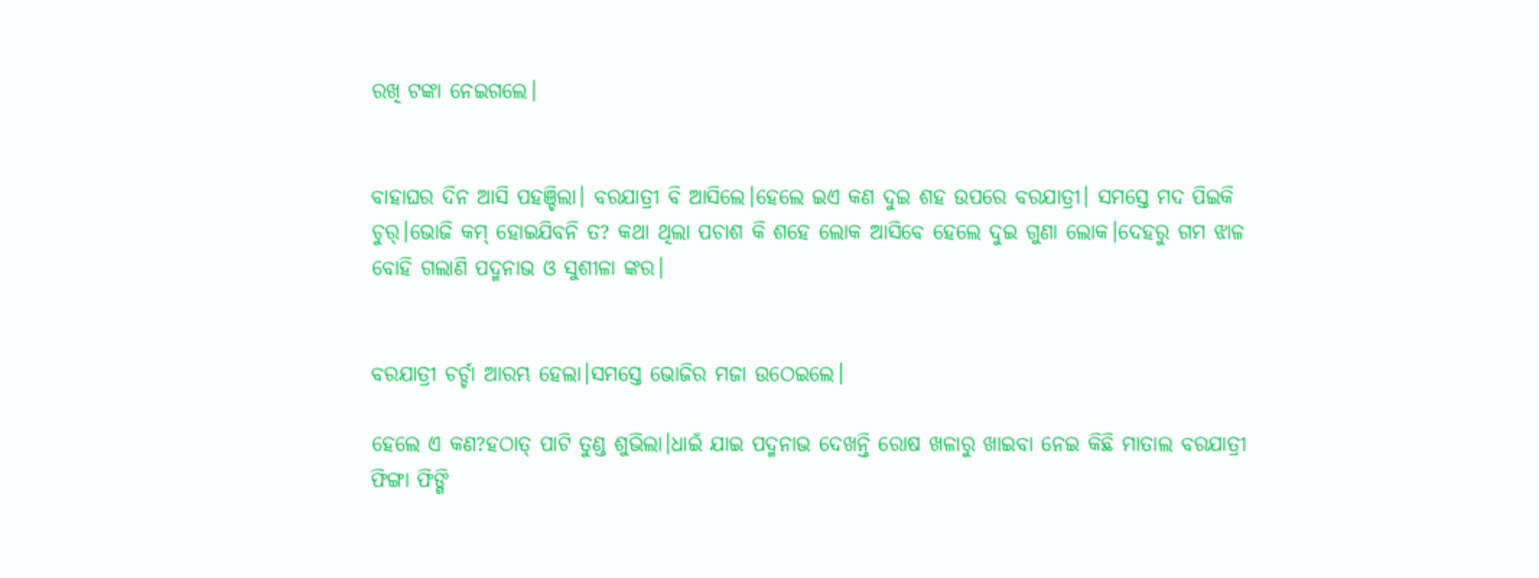ରଖି ଟଙ୍କା ନେଇଗଲେ।


ବାହାଘର ଦିନ ଆସି ପହଞ୍ଚିଲା। ବରଯାତ୍ରୀ ବି ଆସିଲେ।ହେଲେ ଇଏ କଣ ଦୁଇ ଶହ ଉପରେ ବରଯାତ୍ରୀ। ସମସ୍ତେ ମଦ ପିଇକି ଚୁର୍।ଭୋଜି କମ୍ ହୋଇଯିବନି ତ? କଥା ଥିଲା ପଚାଶ କି ଶହେ ଲୋକ ଆସିବେ ହେଲେ ଦୁଇ ଗୁଣା ଲୋକ।ଦେହରୁ ଗମ ଝାଳ ବୋହି ଗଲାଣି ପଦ୍ମନାଭ ଓ ସୁଶୀଳା ଙ୍କର।


ବରଯାତ୍ରୀ ଚର୍ଚ୍ଚା ଆରମ୍ଭ ହେଲା।ସମସ୍ତେ ଭୋଜିର ମଜା ଉଠେଇଲେ।

ହେଲେ ଏ କଣ?ହଠାତ୍ ପାଟି ତୁଣ୍ଡ ଶୁଭିଲା।ଧାଇଁ ଯାଇ ପଦ୍ମନାଭ ଦେଖନ୍ତି ରୋଷ ଖଳାରୁ ଖାଇବା ନେଇ କିଛି ମାତାଲ ବରଯାତ୍ରୀ ଫିଙ୍ଗା ଫିଙ୍ଗି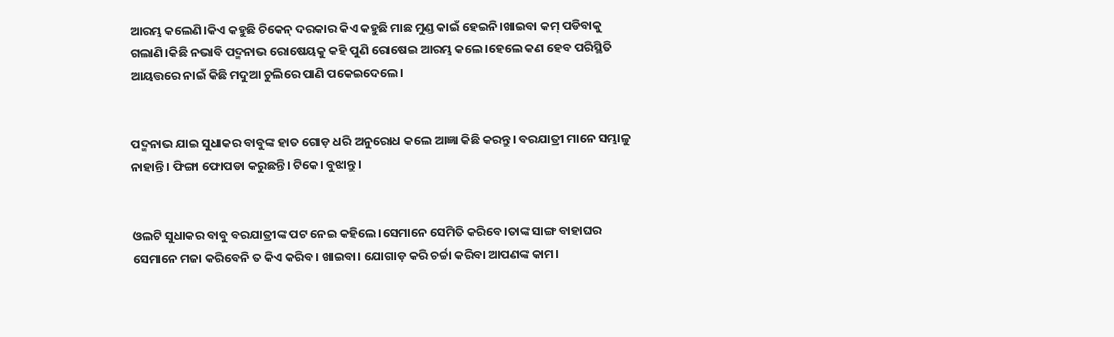ଆରମ୍ଭ କଲେଣି।କିଏ କହୁଛି ଚିକେନ୍ ଦରକାର କିଏ କହୁଛି ମାଛ ମୁଣ୍ଡ କାଇଁ ହେଇନି।ଖାଇବା କମ୍ ପଡିବାକୁ ଗଲାଣି।କିଛି ନଭାବି ପଦ୍ମନାଭ ରୋଷେୟକୁ କହି ପୁଣି ରୋଷେଇ ଆରମ୍ଭ କଲେ।ହେଲେ କଣ ହେବ ପରିସ୍ଥିତି ଆୟତ୍ତରେ ନାଇଁ କିଛି ମଦୁଆ ଚୁଲିରେ ପାଣି ପକେଇଦେଲେ।


ପଦ୍ମନାଭ ଯାଇ ସୁଧାକର ବାବୁଙ୍କ ହାତ ଗୋଡ଼ ଧରି ଅନୁରୋଧ କଲେ ଆଜ୍ଞା କିଛି କରନ୍ତୁ। ବରଯାତ୍ରୀ ମାନେ ସମ୍ଭାଳୁ ନାହାନ୍ତି। ଫିଙ୍ଗା ଫୋପଡା କରୁଛନ୍ତି। ଟିକେ। ବୁଝାନ୍ତୁ।


ଓଲଟି ସୁଧାକର ବାବୁ ବରଯାତ୍ରୀଙ୍କ ପଟ ନେଇ କହିଲେ।ସେମାନେ ସେମିତି କରିବେ।ତାଙ୍କ ସାଙ୍ଗ ବାହାଘର ସେମାନେ ମଜା କରିବେନି ତ କିଏ କରିବ। ଖାଇବା। ଯୋଗାଡ଼ କରି ଚର୍ଚ୍ଚା କରିବା ଆପଣଙ୍କ କାମ।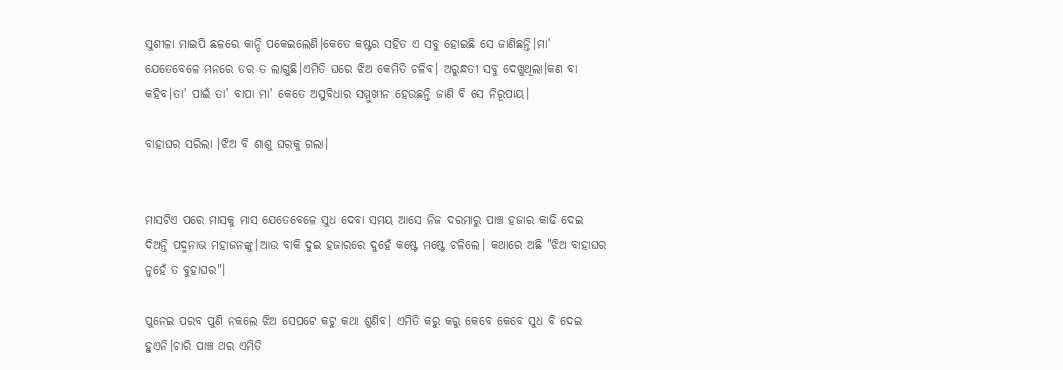ସୁଶୀଳା ମାଇପି ଛଳରେ କାନ୍ଦି ପକେଇଲେଣି।କେତେ କଷ୍ଟର ସହିତ ଏ ସବୁ ହୋଇଛି ସେ ଜାଣିଛନ୍ତି।ମା' ଯେତେବେଳେ ମନରେ ଡର ତ ଲାଗୁଛି।ଏମିତି ଘରେ ଝିଅ କେମିତି ଚଳିବ। ଅରୁନ୍ଧତୀ ସବୁ ଦେଖୁଥିଲା।କଣ ବା କହିବ।ତା' ପାଇଁ ତା' ବାପା ମା' କେତେ ଅସୁବିଧାର ସମ୍ମୁଖୀନ ହେଉଛନ୍ତି ଜାଣି ବି ସେ ନିରୂପାୟ।

ବାହାଘର ସରିଲା ।ଝିଅ ବି ଶାଶୁ ଘରକୁ ଗଲା।


ମାସଟିଏ ପରେ ମାସକୁ ମାସ ଯେତେବେଳେ ସୁଧ ଦେବା ସମୟ ଆସେ ନିଜ ଦରମାରୁ ପାଞ୍ଚ ହଜାର କାଢି ଦେଇ ଦିଅନ୍ତି ପଦ୍ମନାଭ ମହାଜନଙ୍କୁ।ଆଉ ବାକି ଦୁଇ ହଜାରରେ ଦୁହେଁ କଷ୍ଟେ ମଷ୍ଟେ ଚଳିଲେ। କଥାରେ ଅଛି "ଝିଅ ବାହାଘର ନୁହେଁ ତ ବୁହାଘର"।

ପୁନେଇ ପରବ ପୁଣି ନକଲେ ଝିଅ ସେପଟେ କଟୁ କଥା ଶୁଣିବ। ଏମିତି କରୁ କରୁ କେବେ କେବେ ସୁଧ ବି ଦେଇ ହୁଏନି।ଚାରି ପାଞ୍ଚ ଥର ଏମିତି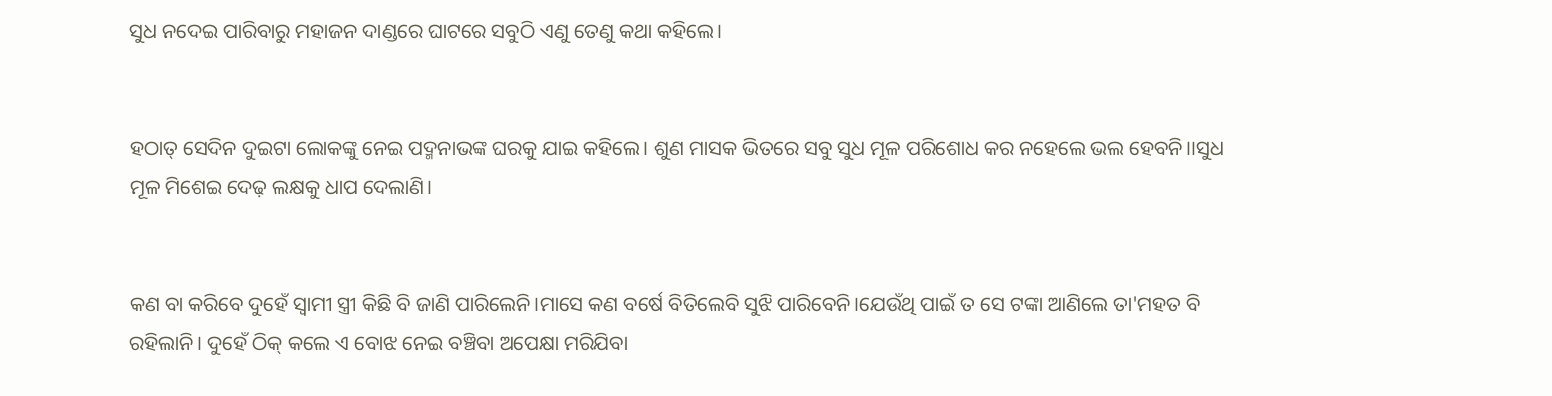ସୁଧ ନଦେଇ ପାରିବାରୁ ମହାଜନ ଦାଣ୍ଡରେ ଘାଟରେ ସବୁଠି ଏଣୁ ତେଣୁ କଥା କହିଲେ।


ହଠାତ୍ ସେଦିନ ଦୁଇଟା ଲୋକଙ୍କୁ ନେଇ ପଦ୍ମନାଭଙ୍କ ଘରକୁ ଯାଇ କହିଲେ। ଶୁଣ ମାସକ ଭିତରେ ସବୁ ସୁଧ ମୂଳ ପରିଶୋଧ କର ନହେଲେ ଭଲ ହେବନି।।ସୁଧ ମୂଳ ମିଶେଇ ଦେଢ଼ ଲକ୍ଷକୁ ଧାପ ଦେଲାଣି।


କଣ ବା କରିବେ ଦୁହେଁ ସ୍ଵାମୀ ସ୍ତ୍ରୀ କିଛି ବି ଜାଣି ପାରିଲେନି।ମାସେ କଣ ବର୍ଷେ ବିତିଲେବି ସୁଝି ପାରିବେନି।ଯେଉଁଥି ପାଇଁ ତ ସେ ଟଙ୍କା ଆଣିଲେ ତା'ମହତ ବି ରହିଲାନି। ଦୁହେଁ ଠିକ୍ କଲେ ଏ ବୋଝ ନେଇ ବଞ୍ଚିବା ଅପେକ୍ଷା ମରିଯିବା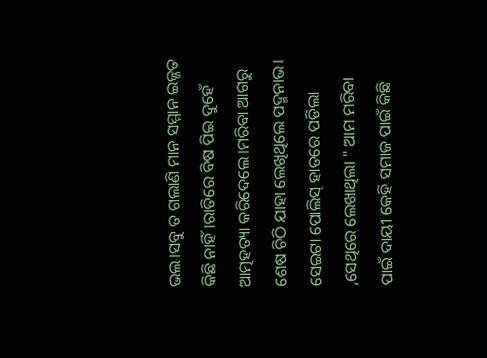ଭଲ।ସବୁ ତ ଗଲାଣି ମାନ ସମ୍ମାନ ଇଜ୍ଜତ କିଛି ନାହିଁ।ରାତିରେ ବିଷ ପିଇ ଦୁହେଁ ଆତ୍ମହତ୍ୟା କରିଦେଲେ।ମରିବା ଆଗରୁ ଶେଷ ଚିଠି ଯାହା ଲେଖିଥିଲେ ପଦ୍ମନାଭ। ସେଇଟା ପୋଲିସ୍ ହାତରେ ପଡିଲା ,ସେଥିରେ ଲେଖାଥିଲା " ଆମ ମରିବା ପାଇଁ ଦାୟୀ କେହି ସମାଜ ପାଇଁ କିଛି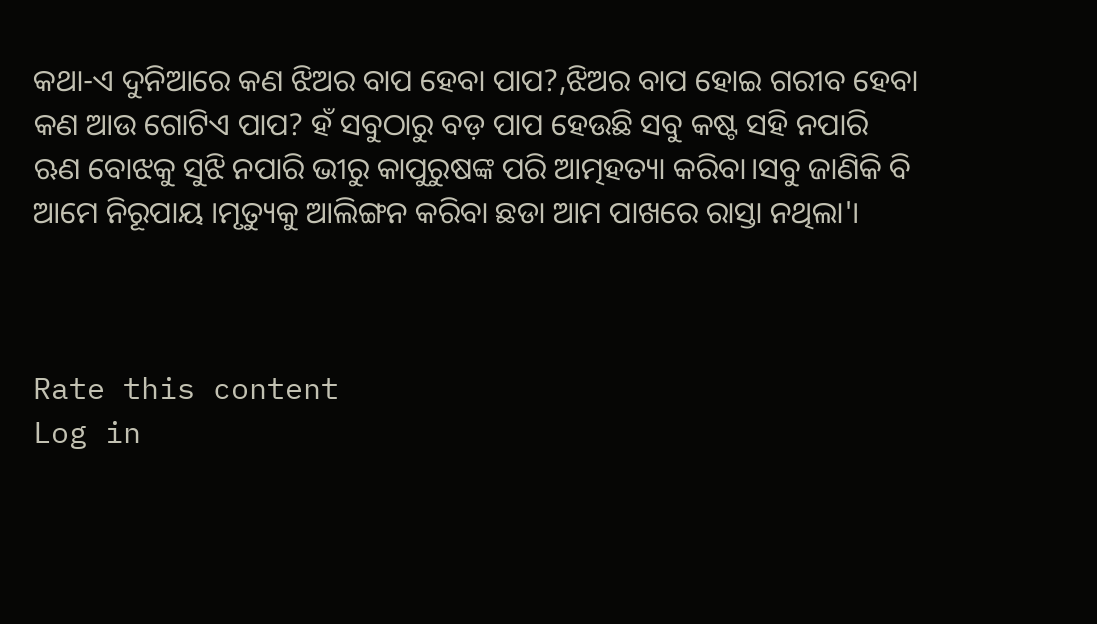କଥା-ଏ ଦୁନିଆରେ କଣ ଝିଅର ବାପ ହେବା ପାପ?,ଝିଅର ବାପ ହୋଇ ଗରୀବ ହେବା କଣ ଆଉ ଗୋଟିଏ ପାପ? ହଁ ସବୁଠାରୁ ବଡ଼ ପାପ ହେଉଛି ସବୁ କଷ୍ଟ ସହି ନପାରି ଋଣ ବୋଝକୁ ସୁଝି ନପାରି ଭୀରୁ କାପୁରୁଷଙ୍କ ପରି ଆତ୍ମହତ୍ୟା କରିବା।ସବୁ ଜାଣିକି ବି ଆମେ ନିରୂପାୟ ।ମୃତ୍ୟୁକୁ ଆଲିଙ୍ଗନ କରିବା ଛଡା ଆମ ପାଖରେ ରାସ୍ତା ନଥିଲା'।



Rate this content
Log in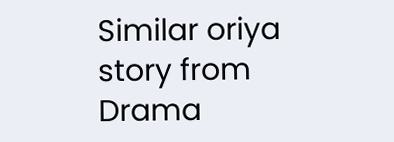Similar oriya story from Drama